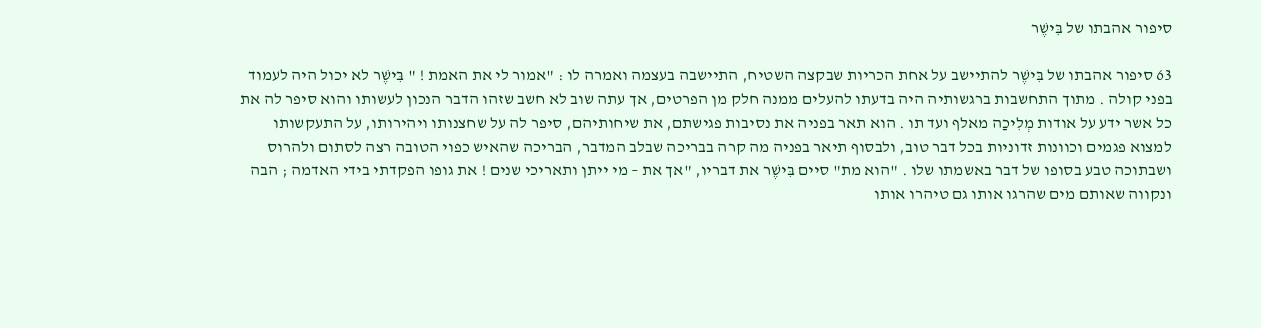סיפור אהבתו של בִּישֶׁר

63 סיפור אהבתו של בִּישֶׁר להתיישב על אחת הכריות שבקצה השטיח, התיישבה בעצמה ואמרה לו : "אמור לי את האמת ! " בִּישֶׁר לא יכול היה לעמוד בפני קולה . מתוך התחשבות ברגשותיה היה בדעתו להעלים ממנה חלק מן הפרטים, אך עתה שוב לא חשב שזהו הדבר הנכון לעשותו והוא סיפר לה את כל אשר ידע על אודות מְלִיכַה מאלף ועד תו . הוא תאר בפניה את נסיבות פגישתם, את שיחותיהם, סיפר לה על שחצנותו ויהירותו, על התעקשותו למצוא פגמים וכוונות זדוניות בכל דבר טוב, ולבסוף תיאר בפניה מה קרה בבריכה שבלב המדבר, הבריכה שהאיש כפוי הטובה רצה לסתום ולהרוס ושבתוכה טבע בסופו של דבר באשמתו שלו . "הוא מת" סיים בִּישֶׁר את דבריו, "אך את – מי ייתן ותאריכי שנים ! את גופו הפקדתי בידי האדמה ; הבה ונקווה שאותם מים שהרגו אותו גם טיהרו אותו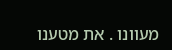מעוונו . את מטענו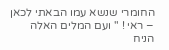החומרי שנשא עמו הבאתי לכאן – ראי ! " ועם המלים האלה הניח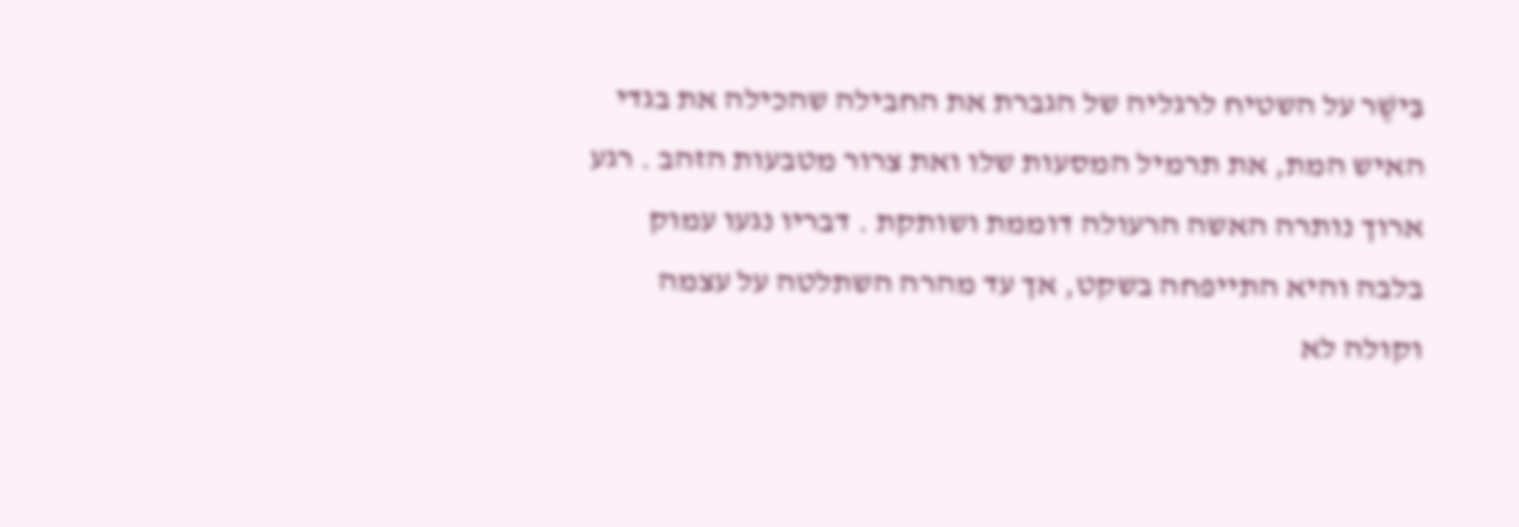בִּישֶׁר על השטיח לרגליה של הגברת את החבילה שהכילה את בגדי האיש המת, את תרמיל המסעות שלו ואת צרור מטבעות הזהב . רגע ארוך נותרה האשה הרעולה דוממת ושותקת . דבריו נגעו עמוק בלבה והיא התייפחה בשקט, אך עד מהרה השתלטה על עצמה וקולה לא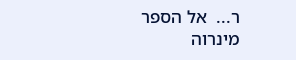ר...  אל הספר
מינרוה